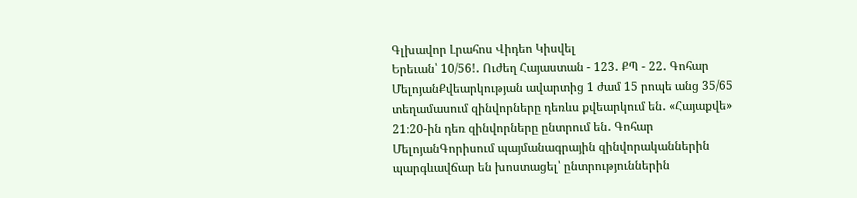Գլխավոր Լրահոս Վիդեո Կիսվել
Երեւան՝ 10/56!․ Ուժեղ Հայաստան - 123․ ՔՊ - 22․ Գոհար ՄելոյանՔվեարկության ավարտից 1 ժամ 15 րոպե անց 35/65 տեղամասում զինվորները դեռևս քվեարկում են․ «Հայաքվե» 21։20-ին դեռ զինվորները ընտրում են․ Գոհար ՄելոյանԳորիսում պայմանագրային զինվորականներին պարգևավճար են խոստացել՝ ընտրություններին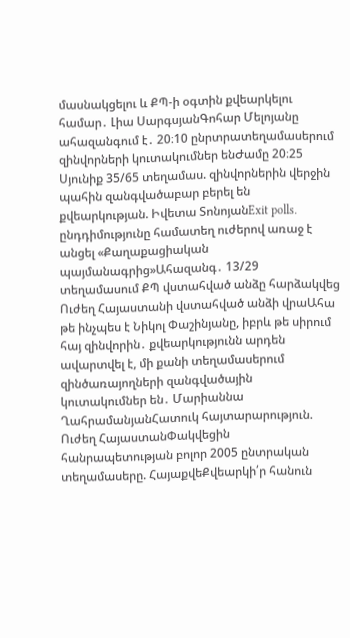մասնակցելու և ՔՊ-ի օգտին քվեարկելու համար․ Լիա ՍարգսյանԳոհար Մելոյանը ահազանգում է․ 20։10 ընրտրատեղամասերում զինվորների կուտակումներ ենԺամը 20։25 Սյունիք 35/65 տեղամաս. զինվորներին վերջին պահին զանգվածաբար բերել են քվեարկության. Իվետա ՏոնոյանExit polls. ընդդիմությունը համատեղ ուժերով առաջ է անցել «Քաղաքացիական պայմանագրից»Ահազանգ․ 13/29 տեղամասում ՔՊ վստահված անձը հարձակվեց Ուժեղ Հայաստանի վստահված անձի վրաԱհա թե ինչպես է Նիկոլ Փաշինյանը, իբրև թե սիրում հայ զինվորին․ քվեարկությունն արդեն ավարտվել է, մի քանի տեղամասերում զինծառայողների զանգվածային կուտակումներ են․ Մարիաննա ՂահրամանյանՀատուկ հայտարարություն. Ուժեղ ՀայաստանՓակվեցին հանրապետության բոլոր 2005 ընտրական տեղամասերը. ՀայաքվեՔվեարկի՛ր հանուն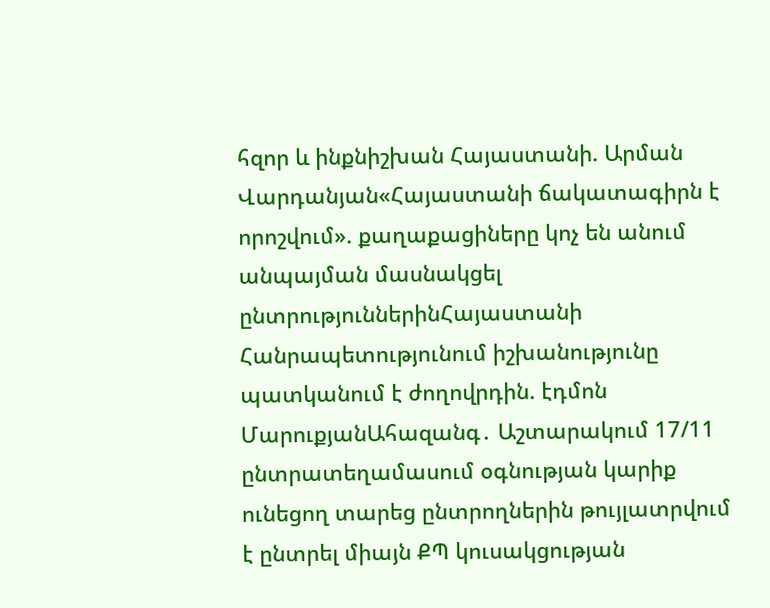հզոր և ինքնիշխան Հայաստանի. Արման Վարդանյան«Հայաստանի ճակատագիրն է որոշվում». քաղաքացիները կոչ են անում անպայման մասնակցել ընտրություններինՀայաստանի Հանրապետությունում իշխանությունը պատկանում է ժողովրդին. էդմոն ՄարուքյանԱհազանգ․ Աշտարակում 17/11 ընտրատեղամասում օգնության կարիք ունեցող տարեց ընտրողներին թույլատրվում է ընտրել միայն ՔՊ կուսակցության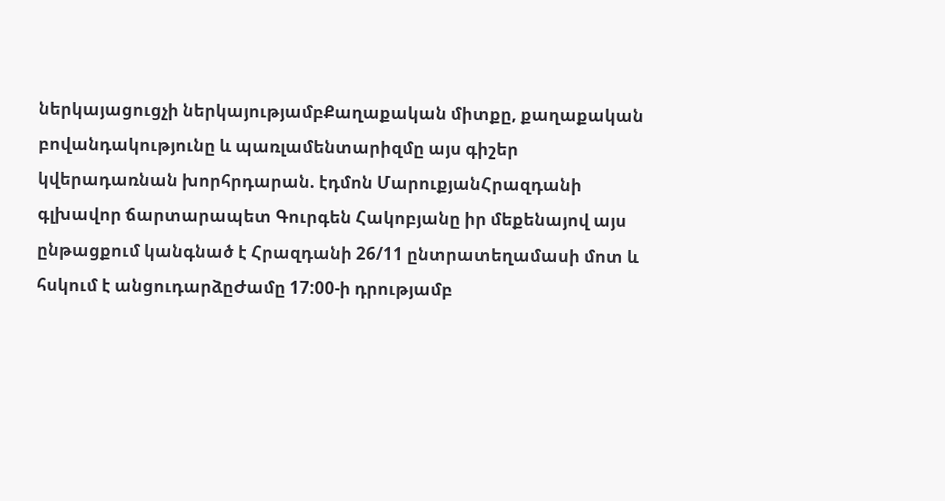ներկայացուցչի ներկայությամբՔաղաքական միտքը, քաղաքական բովանդակությունը և պառլամենտարիզմը այս գիշեր կվերադառնան խորհրդարան. էդմոն ՄարուքյանՀրազդանի գլխավոր ճարտարապետ Գուրգեն Հակոբյանը իր մեքենայով այս ընթացքում կանգնած է Հրազդանի 26/11 ընտրատեղամասի մոտ և հսկում է անցուդարձըԺամը 17:00-ի դրությամբ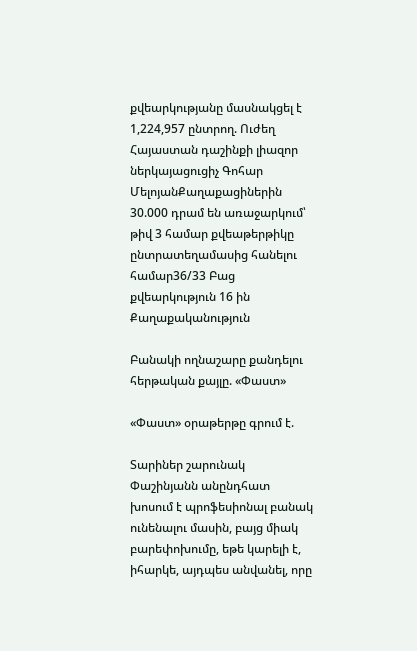քվեարկությանը մասնակցել է 1,224,957 ընտրող. Ուժեղ Հայաստան դաշինքի լիազոր ներկայացուցիչ Գոհար ՄելոյանՔաղաքացիներին 30.000 դրամ են առաջարկում՝ թիվ 3 համար քվեաթերթիկը ընտրատեղամասից հանելու համար36/33 Բաց քվեարկություն 16 ին
Քաղաքականություն

Բանակի ողնաշարը քանդելու հերթական քայլը. «Փաստ»

«Փաստ» օրաթերթը գրում է.

Տարիներ շարունակ Փաշինյանն անընդհատ խոսում է պրոֆեսիոնալ բանակ ունենալու մասին, բայց միակ բարեփոխումը, եթե կարելի է, իհարկե, այդպես անվանել, որը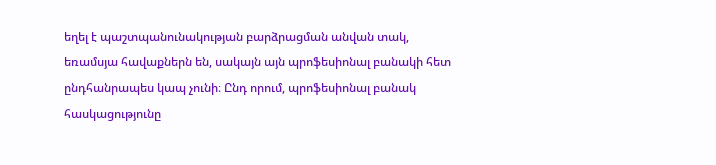եղել է պաշտպանունակության բարձրացման անվան տակ, եռամսյա հավաքներն են, սակայն այն պրոֆեսիոնալ բանակի հետ ընդհանրապես կապ չունի։ Ընդ որում, պրոֆեսիոնալ բանակ հասկացությունը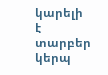կարելի է տարբեր կերպ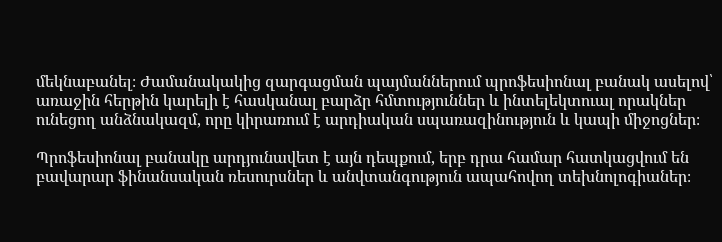մեկնաբանել։ Ժամանակակից զարգացման պայմաններում պրոֆեսիոնալ բանակ ասելով՝ առաջին հերթին կարելի է հասկանալ բարձր հմտություններ և ինտելեկտուալ որակներ ունեցող անձնակազմ, որը կիրառում է արդիական սպառազինություն և կապի միջոցներ։

Պրոֆեսիոնալ բանակը արդյունավետ է այն դեպքում, երբ դրա համար հատկացվում են բավարար ֆինանսական ռեսուրսներ և անվտանգություն ապահովող տեխնոլոգիաներ։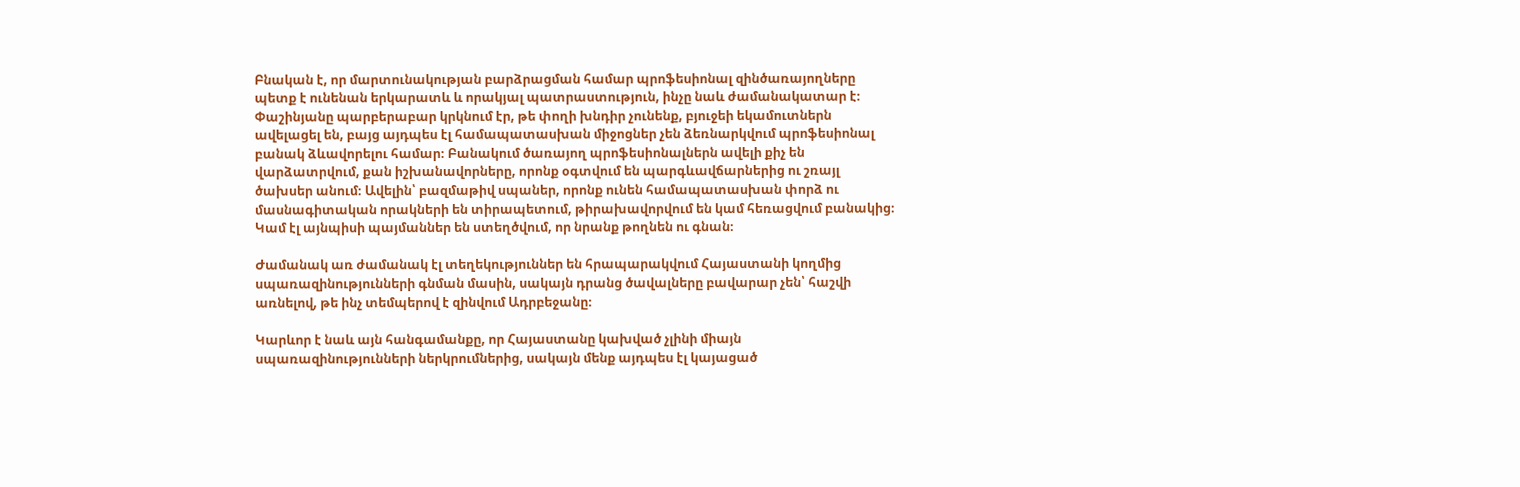Բնական է, որ մարտունակության բարձրացման համար պրոֆեսիոնալ զինծառայողները պետք է ունենան երկարատև և որակյալ պատրաստություն, ինչը նաև ժամանակատար է։ Փաշինյանը պարբերաբար կրկնում էր, թե փողի խնդիր չունենք, բյուջեի եկամուտներն ավելացել են, բայց այդպես էլ համապատասխան միջոցներ չեն ձեռնարկվում պրոֆեսիոնալ բանակ ձևավորելու համար։ Բանակում ծառայող պրոֆեսիոնալներն ավելի քիչ են վարձատրվում, քան իշխանավորները, որոնք օգտվում են պարգևավճարներից ու շռայլ ծախսեր անում։ Ավելին՝ բազմաթիվ սպաներ, որոնք ունեն համապատասխան փորձ ու մասնագիտական որակների են տիրապետում, թիրախավորվում են կամ հեռացվում բանակից։ Կամ էլ այնպիսի պայմաններ են ստեղծվում, որ նրանք թողնեն ու գնան։

Ժամանակ առ ժամանակ էլ տեղեկություններ են հրապարակվում Հայաստանի կողմից սպառազինությունների գնման մասին, սակայն դրանց ծավալները բավարար չեն՝ հաշվի առնելով, թե ինչ տեմպերով է զինվում Ադրբեջանը։

Կարևոր է նաև այն հանգամանքը, որ Հայաստանը կախված չլինի միայն սպառազինությունների ներկրումներից, սակայն մենք այդպես էլ կայացած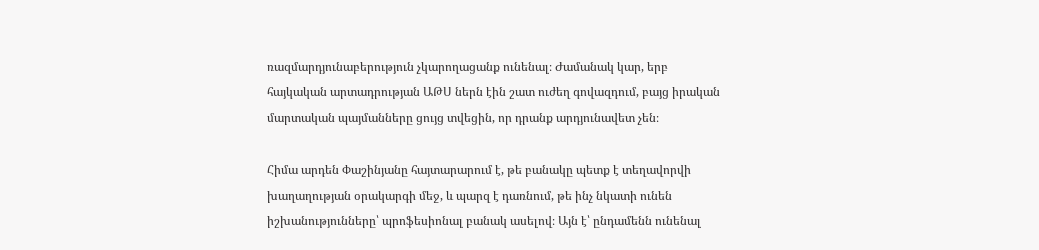ռազմարդյունաբերություն չկարողացանք ունենալ։ Ժամանակ կար, երբ հայկական արտադրության ԱԹՍ ներն էին շատ ուժեղ գովազդում, բայց իրական մարտական պայմանները ցույց տվեցին, որ դրանք արդյունավետ չեն։

Հիմա արդեն Փաշինյանը հայտարարում է, թե բանակը պետք է տեղավորվի խաղաղության օրակարգի մեջ, և պարզ է դառնում, թե ինչ նկատի ունեն իշխանությունները՝ պրոֆեսիոնալ բանակ ասելով։ Այն է՝ ընդամենն ունենալ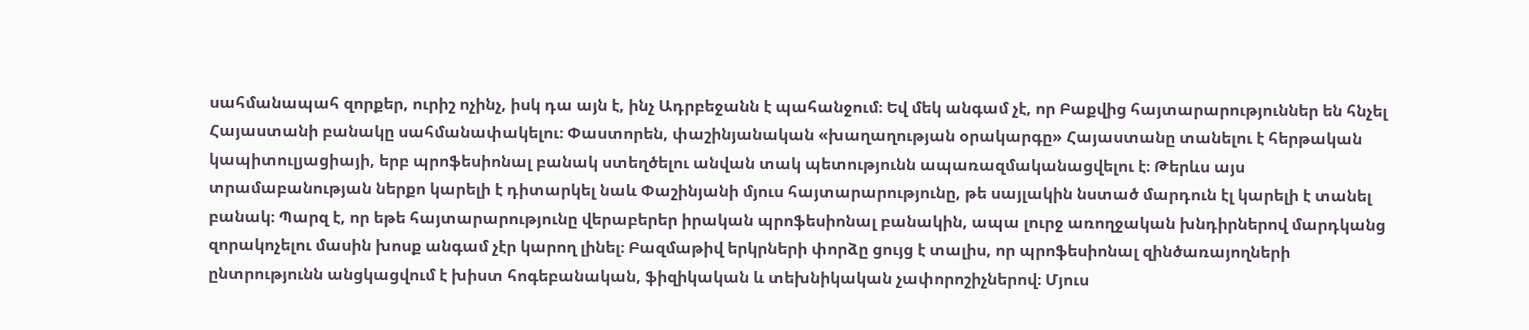սահմանապահ զորքեր, ուրիշ ոչինչ, իսկ դա այն է, ինչ Ադրբեջանն է պահանջում։ Եվ մեկ անգամ չէ, որ Բաքվից հայտարարություններ են հնչել Հայաստանի բանակը սահմանափակելու։ Փաստորեն, փաշինյանական «խաղաղության օրակարգը» Հայաստանը տանելու է հերթական կապիտուլյացիայի, երբ պրոֆեսիոնալ բանակ ստեղծելու անվան տակ պետությունն ապառազմականացվելու է։ Թերևս այս տրամաբանության ներքո կարելի է դիտարկել նաև Փաշինյանի մյուս հայտարարությունը, թե սայլակին նստած մարդուն էլ կարելի է տանել բանակ։ Պարզ է, որ եթե հայտարարությունը վերաբերեր իրական պրոֆեսիոնալ բանակին, ապա լուրջ առողջական խնդիրներով մարդկանց զորակոչելու մասին խոսք անգամ չէր կարող լինել։ Բազմաթիվ երկրների փորձը ցույց է տալիս, որ պրոֆեսիոնալ զինծառայողների ընտրությունն անցկացվում է խիստ հոգեբանական, ֆիզիկական և տեխնիկական չափորոշիչներով։ Մյուս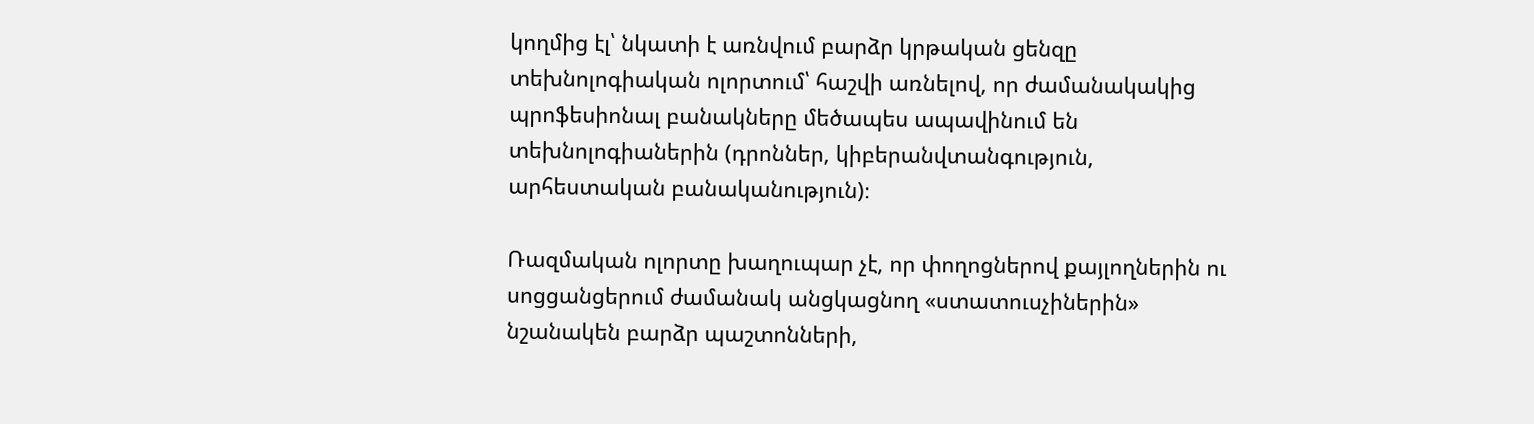կողմից էլ՝ նկատի է առնվում բարձր կրթական ցենզը տեխնոլոգիական ոլորտում՝ հաշվի առնելով, որ ժամանակակից պրոֆեսիոնալ բանակները մեծապես ապավինում են տեխնոլոգիաներին (դրոններ, կիբերանվտանգություն, արհեստական բանականություն)։

Ռազմական ոլորտը խաղուպար չէ, որ փողոցներով քայլողներին ու սոցցանցերում ժամանակ անցկացնող «ստատուսչիներին» նշանակեն բարձր պաշտոնների,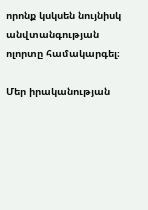որոնք կսկսեն նույնիսկ անվտանգության ոլորտը համակարգել։

Մեր իրականության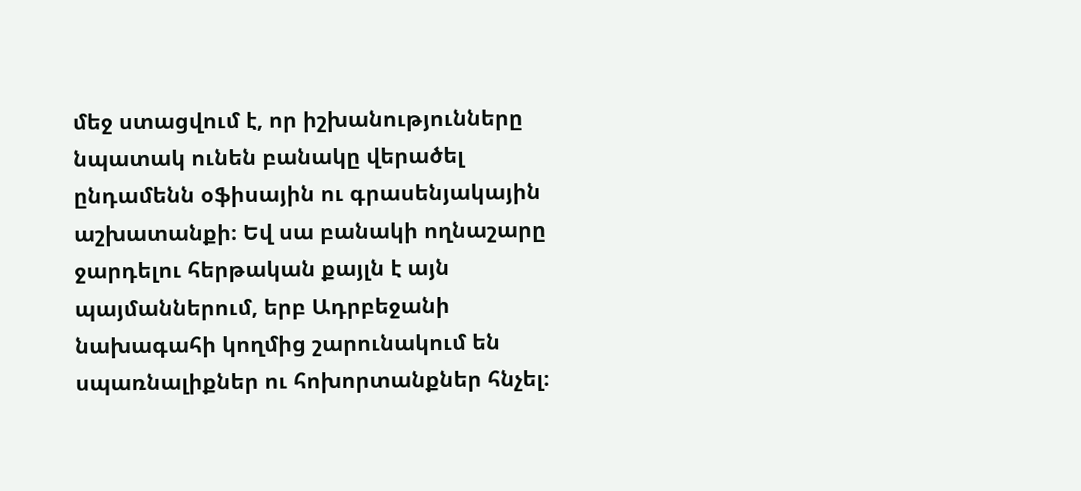մեջ ստացվում է, որ իշխանությունները նպատակ ունեն բանակը վերածել ընդամենն օֆիսային ու գրասենյակային աշխատանքի։ Եվ սա բանակի ողնաշարը ջարդելու հերթական քայլն է այն պայմաններում, երբ Ադրբեջանի նախագահի կողմից շարունակում են սպառնալիքներ ու հոխորտանքներ հնչել։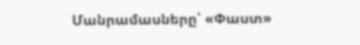Մանրամասները՝ «Փաստ»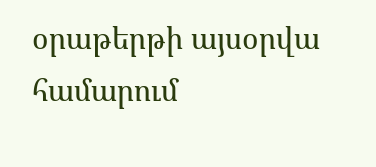օրաթերթի այսօրվա համարում